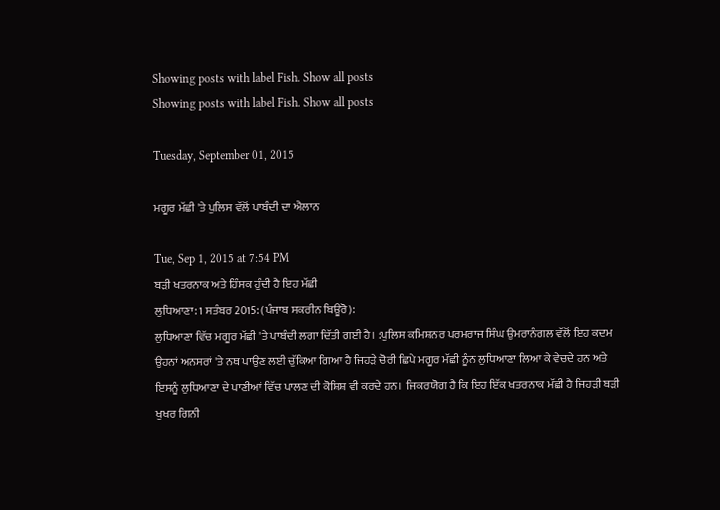Showing posts with label Fish. Show all posts
Showing posts with label Fish. Show all posts

Tuesday, September 01, 2015

ਮਗੂਰ ਮੱਛੀ 'ਤੇ ਪੁਲਿਸ ਵੱਲੋਂ ਪਾਬੰਦੀ ਦਾ ਐਲਾਨ

Tue, Sep 1, 2015 at 7:54 PM
ਬੜੀ ਖਤਰਨਾਕ ਅਤੇ ਹਿੰਸਕ ਹੁੰਦੀ ਹੈ ਇਹ ਮੱਛੀ
ਲੁਧਿਆਣਾ: 1 ਸਤੰਬਰ 2015: (ਪੰਜਾਬ ਸਕਰੀਨ ਬਿਊਰੋ):
ਲੁਧਿਆਣਾ ਵਿੱਚ ਮਗੂਰ ਮੱਛੀ 'ਤੇ ਪਾਬੰਦੀ ਲਗਾ ਦਿੱਤੀ ਗਈ ਹੈ। :ਪੁਲਿਸ ਕਮਿਸ਼ਨਰ ਪਰਮਰਾਜ ਸਿੰਘ ਉਮਰਾਨੰਗਲ ਵੱਲੋਂ ਇਹ ਕਦਮ ਉਹਨਾਂ ਅਨਸਰਾਂ 'ਤੇ ਨਥ ਪਾਉਣ ਲਈ ਚੁੱਕਿਆ ਗਿਆ ਹੈ ਜਿਹੜੇ ਚੋਰੀ ਛਿਪੇ ਮਗੂਰ ਮੱਛੀ ਨੂੰਨ ਲੁਧਿਆਣਾ ਲਿਆ ਕੇ ਵੇਚਦੇ ਹਨ ਅਤੇ ਇਸਨੂੰ ਲੁਧਿਆਣਾ ਦੇ ਪਾਣੀਆਂ ਵਿੱਚ ਪਾਲਣ ਦੀ ਕੋਸ਼ਿਸ਼ ਵੀ ਕਰਦੇ ਹਨ।  ਜਿਕਰਯੋਗ ਹੈ ਕਿ ਇਹ ਇੱਕ ਖਤਰਨਾਕ ਮੱਛੀ ਹੈ ਜਿਹੜੀ ਬੜੀ ਖੁਖਰ ਗਿਨੀ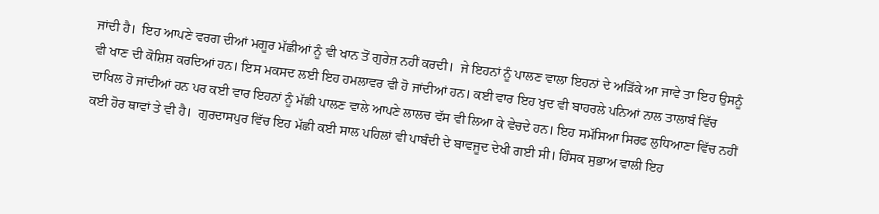ਜਾਂਦੀ ਹੈ।  ਇਹ ਆਪਣੇ ਵਰਗ ਦੀਆਂ ਮਗੂਰ ਮੱਛੀਆਂ ਨੂੰ ਵੀ ਖਾਨ ਤੋਂ ਗੁਰੇਜ਼ ਨਹੀਂ ਕਰਦੀ।  ਜੇ ਇਹਨਾਂ ਨੂੰ ਪਾਲਣ ਵਾਲਾ ਇਹਨਾਂ ਦੇ ਅੜਿੱਕੇ ਆ ਜਾਵੇ ਤਾ ਇਹ ਉਸਨੂੰ ਵੀ ਖਾਣ ਦੀ ਕੋਸ਼ਿਸ਼ ਕਰਦਿਆਂ ਹਨ। ਇਸ ਮਕਸਦ ਲਈ ਇਹ ਹਮਲਾਵਰ ਵੀ ਹੋ ਜਾਂਦੀਆਂ ਹਨ। ਕਈ ਵਾਰ ਇਹ ਖੁਦ ਵੀ ਬਾਹਰਲੇ ਪਨਿਆਂ ਨਾਲ ਤਾਲਾਬੰ ਵਿੱਚ ਦਾਖਿਲ ਹੋ ਜਾਂਦੀਆਂ ਹਨ ਪਰ ਕਈ ਵਾਰ ਇਹਨਾਂ ਨੂੰ ਮੱਛੀ ਪਾਲਣ ਵਾਲੇ ਆਪਣੇ ਲਾਲਚ ਵੱਸ ਵੀ ਲਿਆ ਕੇ ਵੇਚਦੇ ਹਨ। ਇਹ ਸਮੱਸਿਆ ਸਿਰਫ ਲੁਧਿਆਣਾ ਵਿੱਚ ਨਹੀਂ ਕਈ ਹੋਰ ਥਾਵਾਂ ਤੇ ਵੀ ਹੈ।  ਗੁਰਦਾਸਪੁਰ ਵਿੱਚ ਇਹ ਮੱਛੀ ਕਈ ਸਾਲ ਪਹਿਲਾਂ ਵੀ ਪਾਬੰਦੀ ਦੇ ਬਾਵਜੂਦ ਦੇਖੀ ਗਈ ਸੀ। ਹਿੰਸਕ ਸੁਭਾਅ ਵਾਲੀ ਇਹ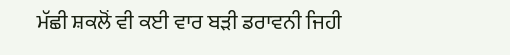ਮੱਛੀ ਸ਼ਕਲੋਂ ਵੀ ਕਈ ਵਾਰ ਬੜੀ ਡਰਾਵਨੀ ਜਿਹੀ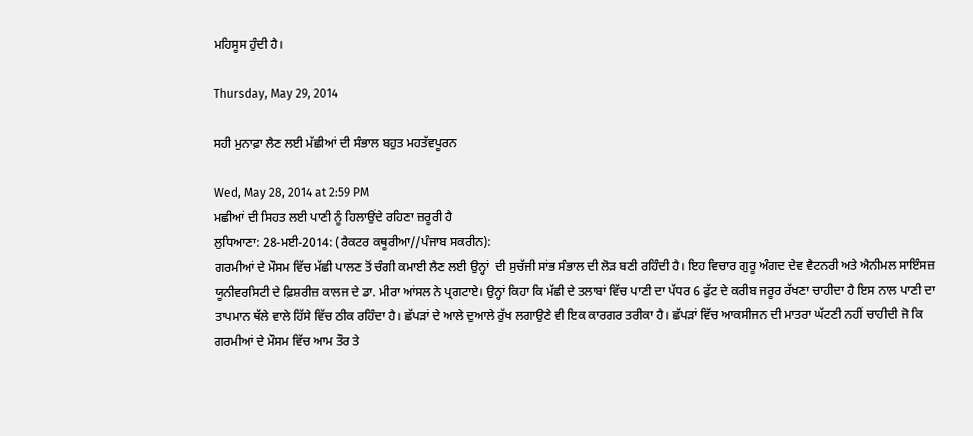ਮਹਿਸੂਸ ਹੁੰਦੀ ਹੈ।

Thursday, May 29, 2014

ਸਹੀ ਮੁਨਾਫ਼ਾ ਲੈਣ ਲਈ ਮੱਛੀਆਂ ਦੀ ਸੰਭਾਲ ਬਹੁਤ ਮਹਤੱਵਪੂਰਨ

Wed, May 28, 2014 at 2:59 PM
ਮਛੀਆਂ ਦੀ ਸਿਹਤ ਲਈ ਪਾਣੀ ਨੂੰ ਹਿਲਾਉਂਦੇ ਰਹਿਣਾ ਜ਼ਰੂਰੀ ਹੈ
ਲੁਧਿਆਣਾ: 28-ਮਈ-2014: (ਰੈਕਟਰ ਕਥੂਰੀਆ//ਪੰਜਾਬ ਸਕਰੀਨ):
ਗਰਮੀਆਂ ਦੇ ਮੌਸਮ ਵਿੱਚ ਮੱਛੀ ਪਾਲਣ ਤੋਂ ਚੰਗੀ ਕਮਾਈ ਲੈਣ ਲਈ ਉਨ੍ਹਾਂ  ਦੀ ਸੁਚੱਜੀ ਸਾਂਭ ਸੰਭਾਲ ਦੀ ਲੋੜ ਬਣੀ ਰਹਿੰਦੀ ਹੈ। ਇਹ ਵਿਚਾਰ ਗੁਰੂ ਅੰਗਦ ਦੇਵ ਵੈਟਨਰੀ ਅਤੇ ਐਨੀਮਲ ਸਾਇੰਸਜ਼ ਯੂਨੀਵਰਸਿਟੀ ਦੇ ਫ਼ਿਸ਼ਰੀਜ਼ ਕਾਲਜ ਦੇ ਡਾ. ਮੀਰਾ ਆਂਸਲ ਨੇ ਪ੍ਰਗਟਾਏ। ਉਨ੍ਹਾਂ ਕਿਹਾ ਕਿ ਮੱਛੀ ਦੇ ਤਲਾਬਾਂ ਵਿੱਚ ਪਾਣੀ ਦਾ ਪੱਧਰ 6 ਫੁੱਟ ਦੇ ਕਰੀਬ ਜਰੂਰ ਰੱਖਣਾ ਚਾਹੀਦਾ ਹੈ ਇਸ ਨਾਲ ਪਾਣੀ ਦਾ ਤਾਪਮਾਨ ਥੱਲੇ ਵਾਲੇ ਹਿੱਸੇ ਵਿੱਚ ਠੀਕ ਰਹਿੰਦਾ ਹੈ। ਛੱਪੜਾਂ ਦੇ ਆਲੇ ਦੁਆਲੇ ਰੁੱਖ ਲਗਾਉਣੇ ਵੀ ਇਕ ਕਾਰਗਰ ਤਰੀਕਾ ਹੈ। ਛੱਪੜਾਂ ਵਿੱਚ ਆਕਸੀਜਨ ਦੀ ਮਾਤਰਾ ਘੱਟਣੀ ਨਹੀਂ ਚਾਹੀਦੀ ਜੋ ਕਿ ਗਰਮੀਆਂ ਦੇ ਮੌਸਮ ਵਿੱਚ ਆਮ ਤੌਰ ਤੇ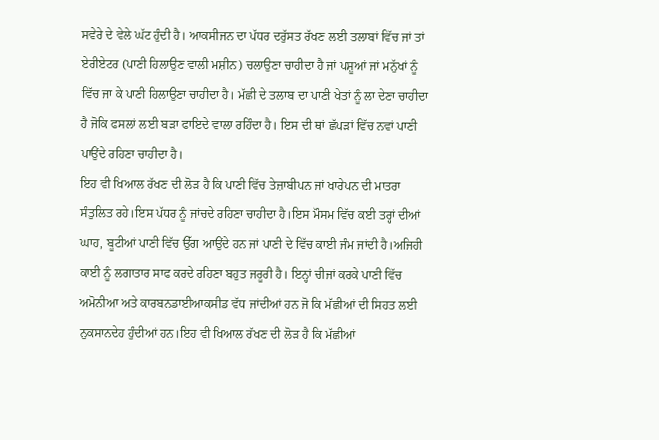ਸਵੇਰੇ ਦੇ ਵੇਲੇ ਘੱਟ ਹੁੰਦੀ ਹੈ। ਆਕਸੀਜਨ ਦਾ ਪੱਧਰ ਦਰੁੱਸਤ ਰੱਖਣ ਲਈ ਤਲਾਬਾਂ ਵਿੱਚ ਜਾਂ ਤਾਂ ਏਰੀਏਟਰ (ਪਾਣੀ ਹਿਲਾਉਣ ਵਾਲੀ ਮਸ਼ੀਨ) ਚਲਾਉਣਾ ਚਾਹੀਦਾ ਹੈ ਜਾਂ ਪਸ਼ੂਆਂ ਜਾਂ ਮਨੁੱਖਾਂ ਨੂੰ ਵਿੱਚ ਜਾ ਕੇ ਪਾਣੀ ਹਿਲਾਉਣਾ ਚਾਹੀਦਾ ਹੈ। ਮੱਛੀ ਦੇ ਤਲਾਬ ਦਾ ਪਾਣੀ ਖੇਤਾਂ ਨੂੰ ਲਾ ਦੇਣਾ ਚਾਹੀਦਾ ਹੈ ਜੋਕਿ ਫਸਲਾਂ ਲਈ ਬੜਾ ਫਾਇਦੇ ਵਾਲਾ ਰਹਿੰਦਾ ਹੈ। ਇਸ ਦੀ ਥਾਂ ਛੱਪੜਾਂ ਵਿੱਚ ਨਵਾਂ ਪਾਣੀ ਪਾਉਂਦੇ ਰਹਿਣਾ ਚਾਹੀਦਾ ਹੈ।
ਇਹ ਵੀ ਖਿਆਲ ਰੱਖਣ ਦੀ ਲੋੜ ਹੈ ਕਿ ਪਾਣੀ ਵਿੱਚ ਤੇਜ਼ਾਬੀਪਨ ਜਾਂ ਖਾਰੇਪਨ ਦੀ ਮਾਤਰਾ ਸੰਤੁਲਿਤ ਰਹੇ।ਇਸ ਪੱਧਰ ਨੂੰ ਜਾਂਚਦੇ ਰਹਿਣਾ ਚਾਹੀਦਾ ਹੈ।ਇਸ ਮੌਸਮ ਵਿੱਚ ਕਈ ਤਰ੍ਹਾਂ ਦੀਆਂ ਘਾਹ, ਬੂਟੀਆਂ ਪਾਣੀ ਵਿੱਚ ਉੱਗ ਆਉਂਦੇ ਹਨ ਜਾਂ ਪਾਣੀ ਦੇ ਵਿੱਚ ਕਾਈ ਜੰਮ ਜਾਂਦੀ ਹੈ।ਅਜਿਹੀ ਕਾਈ ਨੂੰ ਲਗਾਤਾਰ ਸਾਫ ਕਰਦੇ ਰਹਿਣਾ ਬਹੁਤ ਜਰੂਰੀ ਹੈ। ਇਨ੍ਹਾਂ ਚੀਜਾਂ ਕਰਕੇ ਪਾਣੀ ਵਿੱਚ ਅਮੋਨੀਆ ਅਤੇ ਕਾਰਬਨਡਾਈਆਕਸੀਡ ਵੱਧ ਜਾਂਦੀਆਂ ਹਨ ਜੋ ਕਿ ਮੱਛੀਆਂ ਦੀ ਸਿਹਤ ਲਈ ਨੁਕਸਾਨਦੇਹ ਹੁੰਦੀਆਂ ਹਨ।ਇਹ ਵੀ ਖਿਆਲ ਰੱਖਣ ਦੀ ਲੋੜ ਹੈ ਕਿ ਮੱਛੀਆਂ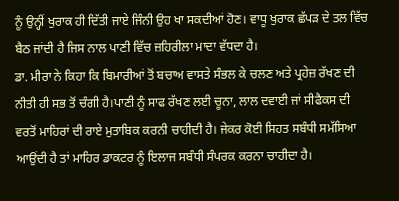ਨੂੰ ਉਨ੍ਹੀਂ ਖੁਰਾਕ ਹੀ ਦਿੱਤੀ ਜਾਏ ਜਿੰਨੀ ਉਹ ਖਾ ਸਕਦੀਆਂ ਹੋਣ। ਵਾਧੂ ਖੁਰਾਕ ਛੱਪੜ ਦੇ ਤਲ ਵਿੱਚ ਬੈਠ ਜਾਂਦੀ ਹੈ ਜਿਸ ਨਾਲ ਪਾਣੀ ਵਿੱਚ ਜ਼ਹਿਰੀਲਾ ਮਾਦਾ ਵੱਧਦਾ ਹੈ।
ਡਾ. ਮੀਰਾ ਨੇ ਕਿਹਾ ਕਿ ਬਿਮਾਰੀਆਂ ਤੋਂ ਬਚਾਅ ਵਾਸਤੇ ਸੰਭਲ ਕੇ ਚਲਣ ਅਤੇ ਪ੍ਰਹੇਜ਼ ਰੱਖਣ ਦੀ ਨੀਤੀ ਹੀ ਸਭ ਤੋਂ ਚੰਗੀ ਹੈ।ਪਾਣੀ ਨੂੰ ਸਾਫ ਰੱਖਣ ਲਈ ਚੂਨਾ, ਲਾਲ ਦਵਾਈ ਜਾਂ ਸੀਫੈਕਸ ਦੀ ਵਰਤੋਂ ਮਾਹਿਰਾਂ ਦੀ ਰਾਏ ਮੁਤਾਬਿਕ ਕਰਨੀ ਚਾਹੀਦੀ ਹੈ। ਜੇਕਰ ਕੋਈ ਸਿਹਤ ਸਬੰਧੀ ਸਮੱਸਿਆ ਆਉਂਦੀ ਹੈ ਤਾਂ ਮਾਹਿਰ ਡਾਕਟਰ ਨੂੰ ਇਲਾਜ ਸਬੰਧੀ ਸੰਪਰਕ ਕਰਨਾ ਚਾਹੀਦਾ ਹੈ।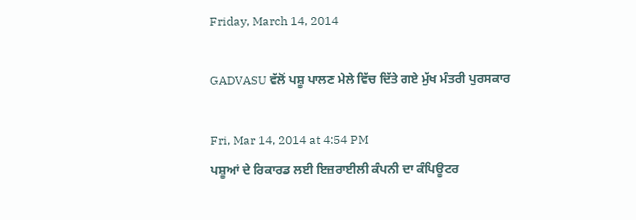Friday, March 14, 2014

GADVASU ਵੱਲੋਂ ਪਸ਼ੂ ਪਾਲਣ ਮੇਲੇ ਵਿੱਚ ਦਿੱਤੇ ਗਏ ਮੁੱਖ ਮੰਤਰੀ ਪੁਰਸਕਾਰ

Fri, Mar 14, 2014 at 4:54 PM
ਪਸ਼ੂਆਂ ਦੇ ਰਿਕਾਰਡ ਲਈ ਇਜ਼ਰਾਈਲੀ ਕੰਪਨੀ ਦਾ ਕੰਪਿਊਟਰ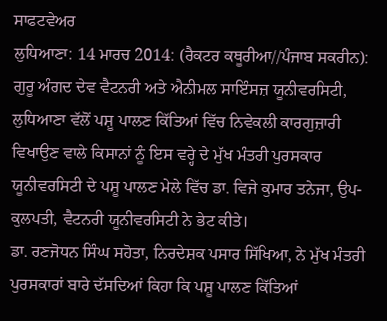ਸਾਫਟਵੇਅਰ
ਲੁਧਿਆਣਾ: 14 ਮਾਰਚ 2014: (ਰੈਕਟਰ ਕਥੂਰੀਆ//ਪੰਜਾਬ ਸਕਰੀਨ):
ਗੁਰੂ ਅੰਗਦ ਦੇਵ ਵੈਟਨਰੀ ਅਤੇ ਐਨੀਮਲ ਸਾਇੰਸਜ਼ ਯੂਨੀਵਰਸਿਟੀ, ਲੁਧਿਆਣਾ ਵੱਲੋਂ ਪਸ਼ੂ ਪਾਲਣ ਕਿੱਤਿਆਂ ਵਿੱਚ ਨਿਵੇਕਲੀ ਕਾਰਗੁਜ਼ਾਰੀ ਵਿਖਾਉਣ ਵਾਲੇ ਕਿਸਾਨਾਂ ਨੂੰ ਇਸ ਵਰ੍ਹੇ ਦੇ ਮੁੱਖ ਮੰਤਰੀ ਪੁਰਸਕਾਰ ਯੂਨੀਵਰਸਿਟੀ ਦੇ ਪਸ਼ੂ ਪਾਲਣ ਮੇਲੇ ਵਿੱਚ ਡਾ. ਵਿਜੇ ਕੁਮਾਰ ਤਨੇਜਾ, ਉਪ-ਕੁਲਪਤੀ, ਵੈਟਨਰੀ ਯੂਨੀਵਰਸਿਟੀ ਨੇ ਭੇਟ ਕੀਤੇ।
ਡਾ. ਰਣਜੋਧਨ ਸਿੰਘ ਸਹੋਤਾ, ਨਿਰਦੇਸ਼ਕ ਪਸਾਰ ਸਿੱਖਿਆ, ਨੇ ਮੁੱਖ ਮੰਤਰੀ ਪੁਰਸਕਾਰਾਂ ਬਾਰੇ ਦੱਸਦਿਆਂ ਕਿਹਾ ਕਿ ਪਸ਼ੂ ਪਾਲਣ ਕਿੱਤਿਆਂ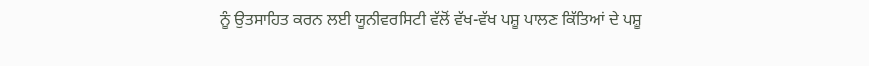ਨੂੰ ਉਤਸਾਹਿਤ ਕਰਨ ਲਈ ਯੂਨੀਵਰਸਿਟੀ ਵੱਲੋਂ ਵੱਖ-ਵੱਖ ਪਸ਼ੂ ਪਾਲਣ ਕਿੱਤਿਆਂ ਦੇ ਪਸ਼ੂ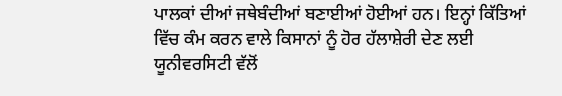ਪਾਲਕਾਂ ਦੀਆਂ ਜਥੇਬੰਦੀਆਂ ਬਣਾਈਆਂ ਹੋਈਆਂ ਹਨ। ਇਨ੍ਹਾਂ ਕਿੱਤਿਆਂ ਵਿੱਚ ਕੰਮ ਕਰਨ ਵਾਲੇ ਕਿਸਾਨਾਂ ਨੂੰ ਹੋਰ ਹੱਲਾਸ਼ੇਰੀ ਦੇਣ ਲਈ ਯੂਨੀਵਰਸਿਟੀ ਵੱਲੋਂ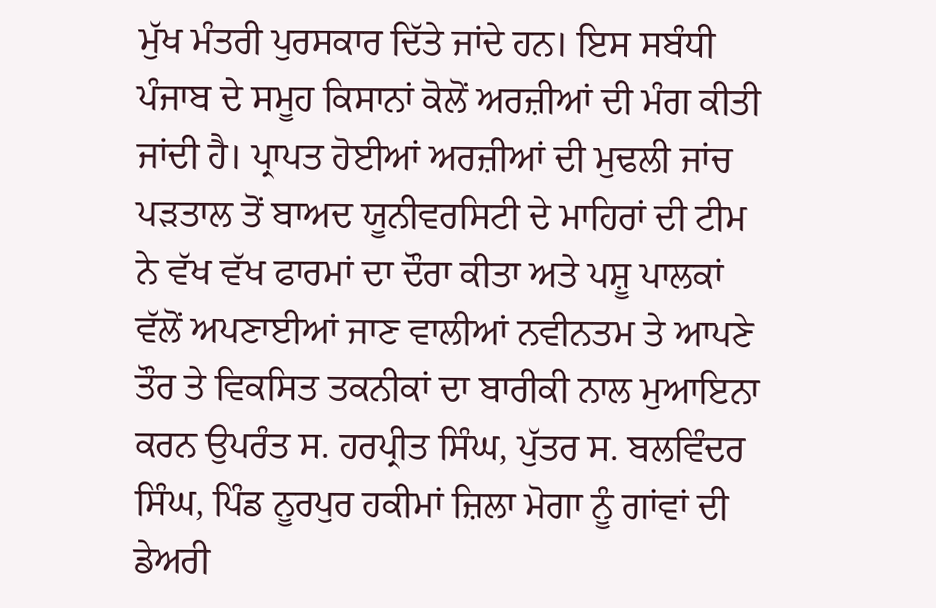ਮੁੱਖ ਮੰਤਰੀ ਪੁਰਸਕਾਰ ਦਿੱਤੇ ਜਾਂਦੇ ਹਨ। ਇਸ ਸਬੰਧੀ ਪੰਜਾਬ ਦੇ ਸਮੂਹ ਕਿਸਾਨਾਂ ਕੋਲੋਂ ਅਰਜ਼ੀਆਂ ਦੀ ਮੰਗ ਕੀਤੀ ਜਾਂਦੀ ਹੈ। ਪ੍ਰਾਪਤ ਹੋਈਆਂ ਅਰਜ਼ੀਆਂ ਦੀ ਮੁਢਲੀ ਜਾਂਚ ਪੜਤਾਲ ਤੋਂ ਬਾਅਦ ਯੂਨੀਵਰਸਿਟੀ ਦੇ ਮਾਹਿਰਾਂ ਦੀ ਟੀਮ ਨੇ ਵੱਖ ਵੱਖ ਫਾਰਮਾਂ ਦਾ ਦੌਰਾ ਕੀਤਾ ਅਤੇ ਪਸ਼ੂ ਪਾਲਕਾਂ ਵੱਲੋਂ ਅਪਣਾਈਆਂ ਜਾਣ ਵਾਲੀਆਂ ਨਵੀਨਤਮ ਤੇ ਆਪਣੇ ਤੌਰ ਤੇ ਵਿਕਸਿਤ ਤਕਨੀਕਾਂ ਦਾ ਬਾਰੀਕੀ ਨਾਲ ਮੁਆਇਨਾ ਕਰਨ ਉਪਰੰਤ ਸ. ਹਰਪ੍ਰੀਤ ਸਿੰਘ, ਪੁੱਤਰ ਸ. ਬਲਵਿੰਦਰ ਸਿੰਘ, ਪਿੰਡ ਨੂਰਪੁਰ ਹਕੀਮਾਂ ਜ਼ਿਲਾ ਮੋਗਾ ਨੂੰ ਗਾਂਵਾਂ ਦੀ ਡੇਅਰੀ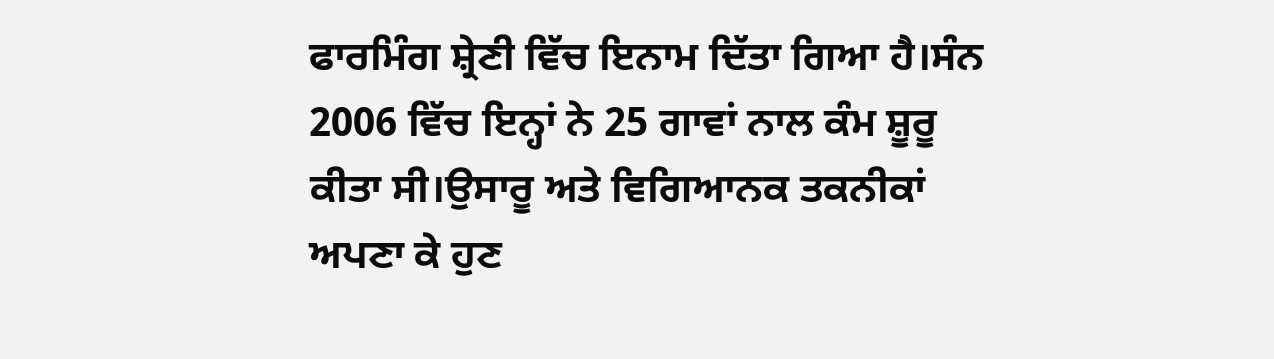ਫਾਰਮਿੰਗ ਸ਼੍ਰੇਣੀ ਵਿੱਚ ਇਨਾਮ ਦਿੱਤਾ ਗਿਆ ਹੈ।ਸੰਨ 2006 ਵਿੱਚ ਇਨ੍ਹਾਂ ਨੇ 25 ਗਾਵਾਂ ਨਾਲ ਕੰਮ ਸ਼ੂਰੂ ਕੀਤਾ ਸੀ।ਉਸਾਰੂ ਅਤੇ ਵਿਗਿਆਨਕ ਤਕਨੀਕਾਂ ਅਪਣਾ ਕੇ ਹੁਣ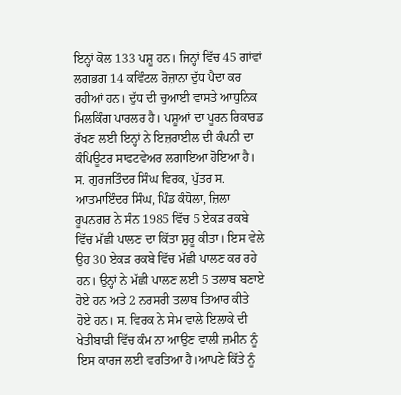ਇਨ੍ਹਾਂ ਕੋਲ 133 ਪਸ਼ੂ ਹਨ। ਜਿਨ੍ਹਾਂ ਵਿੱਚ 45 ਗਾਂਵਾਂ ਲਗਭਗ 14 ਕਵਿੰਟਲ ਰੋਜ਼ਾਨਾ ਦੁੱਧ ਪੈਦਾ ਕਰ ਰਹੀਆਂ ਹਨ। ਦੁੱਧ ਦੀ ਚੁਆਈ ਵਾਸਤੇ ਆਧੁਨਿਕ ਮਿਲਕਿੰਗ ਪਾਰਲਰ ਹੈ। ਪਸ਼ੂਆਂ ਦਾ ਪੂਰਨ ਰਿਕਾਰਡ ਰੱਖਣ ਲਈ ਇਨ੍ਹਾਂ ਨੇ ਇਜ਼ਰਾਈਲ ਦੀ ਕੰਪਨੀ ਦਾ ਕੰਪਿਊਟਰ ਸਾਫਟਵੇਅਰ ਲਗਾਇਆ ਹੋਇਆ ਹੈ।
ਸ. ਗੁਰਜਤਿੰਦਰ ਸਿੰਘ ਵਿਰਕ, ਪੁੱਤਰ ਸ. ਆਤਮਾਇੰਦਰ ਸਿੰਘ, ਪਿੰਡ ਕੰਧੋਲਾ, ਜ਼ਿਲਾ ਰੂਪਨਗਰ ਨੇ ਸੰਨ 1985 ਵਿੱਚ 5 ਏਕੜ ਰਕਬੇ ਵਿੱਚ ਮੱਛੀ ਪਾਲਣ ਦਾ ਕਿੱਤਾ ਸ਼ੁਰੂ ਕੀਤਾ। ਇਸ ਵੇਲੇ ਉਹ 30 ਏਕੜ ਰਕਬੇ ਵਿੱਚ ਮੱਛੀ ਪਾਲਣ ਕਰ ਰਹੇ ਹਨ। ਉਨ੍ਹਾਂ ਨੇ ਮੱਛੀ ਪਾਲਣ ਲਈ 5 ਤਲਾਬ ਬਣਾਏ ਹੋਏ ਹਨ ਅਤੇ 2 ਨਰਸਰੀ ਤਲਾਬ ਤਿਆਰ ਕੀਤੇ ਹੋਏ ਹਨ। ਸ. ਵਿਰਕ ਨੇ ਸੇਮ ਵਾਲੇ ਇਲਾਕੇ ਦੀ ਖੇਤੀਬਾੜੀ ਵਿੱਚ ਕੰਮ ਨਾ ਆਉਣ ਵਾਲੀ ਜ਼ਮੀਨ ਨੂੰ ਇਸ ਕਾਰਜ ਲਈ ਵਰਤਿਆ ਹੈ।ਆਪਣੇ ਕਿੱਤੇ ਨੂੰ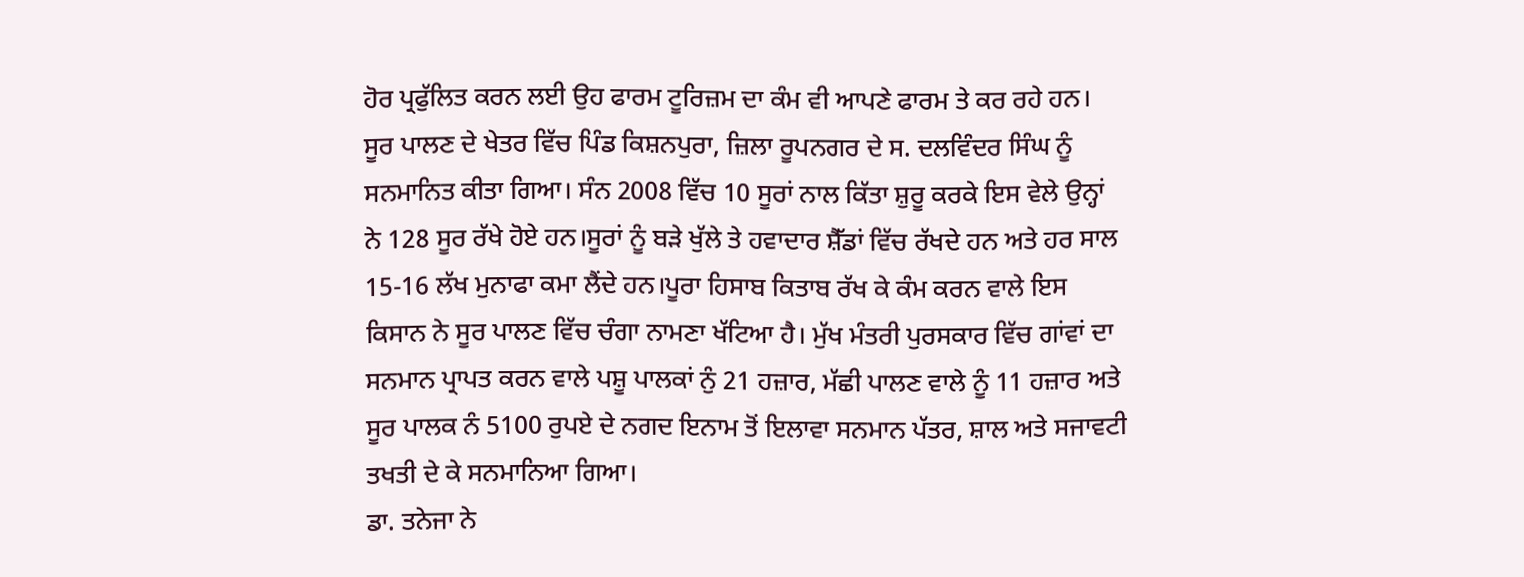ਹੋਰ ਪ੍ਰਫੁੱਲਿਤ ਕਰਨ ਲਈ ਉਹ ਫਾਰਮ ਟੂਰਿਜ਼ਮ ਦਾ ਕੰਮ ਵੀ ਆਪਣੇ ਫਾਰਮ ਤੇ ਕਰ ਰਹੇ ਹਨ।
ਸੂਰ ਪਾਲਣ ਦੇ ਖੇਤਰ ਵਿੱਚ ਪਿੰਡ ਕਿਸ਼ਨਪੁਰਾ, ਜ਼ਿਲਾ ਰੂਪਨਗਰ ਦੇ ਸ. ਦਲਵਿੰਦਰ ਸਿੰਘ ਨੂੰ ਸਨਮਾਨਿਤ ਕੀਤਾ ਗਿਆ। ਸੰਨ 2008 ਵਿੱਚ 10 ਸੂਰਾਂ ਨਾਲ ਕਿੱਤਾ ਸ਼ੁਰੂ ਕਰਕੇ ਇਸ ਵੇਲੇ ਉਨ੍ਹਾਂ  ਨੇ 128 ਸੂਰ ਰੱਖੇ ਹੋਏ ਹਨ।ਸੂਰਾਂ ਨੂੰ ਬੜੇ ਖੁੱਲੇ ਤੇ ਹਵਾਦਾਰ ਸ਼ੈੱਡਾਂ ਵਿੱਚ ਰੱਖਦੇ ਹਨ ਅਤੇ ਹਰ ਸਾਲ 15-16 ਲੱਖ ਮੁਨਾਫਾ ਕਮਾ ਲੈਂਦੇ ਹਨ।ਪੂਰਾ ਹਿਸਾਬ ਕਿਤਾਬ ਰੱਖ ਕੇ ਕੰਮ ਕਰਨ ਵਾਲੇ ਇਸ ਕਿਸਾਨ ਨੇ ਸੂਰ ਪਾਲਣ ਵਿੱਚ ਚੰਗਾ ਨਾਮਣਾ ਖੱਟਿਆ ਹੈ। ਮੁੱਖ ਮੰਤਰੀ ਪੁਰਸਕਾਰ ਵਿੱਚ ਗਾਂਵਾਂ ਦਾ ਸਨਮਾਨ ਪ੍ਰਾਪਤ ਕਰਨ ਵਾਲੇ ਪਸ਼ੂ ਪਾਲਕਾਂ ਨੁੰ 21 ਹਜ਼ਾਰ, ਮੱਛੀ ਪਾਲਣ ਵਾਲੇ ਨੂੰ 11 ਹਜ਼ਾਰ ਅਤੇ ਸੂਰ ਪਾਲਕ ਨੰ 5100 ਰੁਪਏ ਦੇ ਨਗਦ ਇਨਾਮ ਤੋਂ ਇਲਾਵਾ ਸਨਮਾਨ ਪੱਤਰ, ਸ਼ਾਲ ਅਤੇ ਸਜਾਵਟੀ ਤਖਤੀ ਦੇ ਕੇ ਸਨਮਾਨਿਆ ਗਿਆ।
ਡਾ. ਤਨੇਜਾ ਨੇ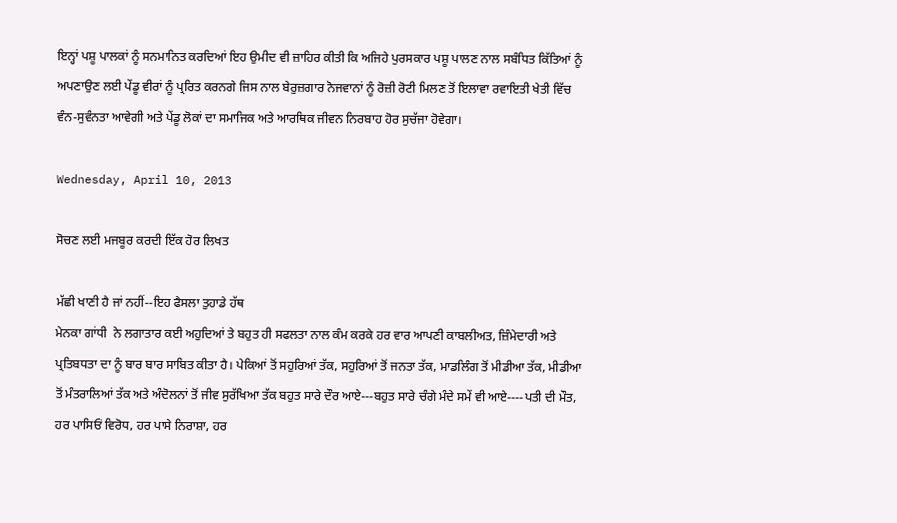ਇਨ੍ਹਾਂ ਪਸ਼ੂ ਪਾਲਕਾਂ ਨੂੰ ਸਨਮਾਨਿਤ ਕਰਦਿਆਂ ਇਹ ਉਮੀਦ ਵੀ ਜ਼ਾਹਿਰ ਕੀਤੀ ਕਿ ਅਜਿਹੇ ਪੁਰਸਕਾਰ ਪਸ਼ੂ ਪਾਲਣ ਨਾਲ ਸਬੰਧਿਤ ਕਿੱਤਿਆਂ ਨੂੰ ਅਪਣਾਉਣ ਲਈ ਪੇਂਡੂ ਵੀਰਾਂ ਨੂੰ ਪ੍ਰਰਿਤ ਕਰਨਗੇ ਜਿਸ ਨਾਲ ਬੇਰੁਜ਼ਗਾਰ ਨੋਜਵਾਨਾਂ ਨੂੰ ਰੋਜ਼ੀ ਰੋਟੀ ਮਿਲਣ ਤੋਂ ਇਲਾਵਾ ਰਵਾਇਤੀ ਖੇਤੀ ਵਿੱਚ ਵੰਨ-ਸੁਵੰਨਤਾ ਆਵੇਗੀ ਅਤੇ ਪੇਂਡੂ ਲੋਕਾਂ ਦਾ ਸਮਾਜਿਕ ਅਤੇ ਆਰਥਿਕ ਜੀਵਨ ਨਿਰਬਾਹ ਹੋਰ ਸੁਚੱਜਾ ਹੋਵੇਗਾ।

Wednesday, April 10, 2013

ਸੋਚਣ ਲਈ ਮਜਬੂਰ ਕਰਦੀ ਇੱਕ ਹੋਰ ਲਿਖਤ

ਮੱਛੀ ਖਾਣੀ ਹੈ ਜਾਂ ਨਹੀਂ--ਇਹ ਫੈਸਲਾ ਤੁਹਾਡੇ ਹੱਥ
ਮੇਨਕਾ ਗਾਂਧੀ  ਨੇ ਲਗਾਤਾਰ ਕਈ ਅਹੁਦਿਆਂ ਤੇ ਬਹੁਤ ਹੀ ਸਫਲਤਾ ਨਾਲ ਕੰਮ ਕਰਕੇ ਹਰ ਵਾਰ ਆਪਣੀ ਕਾਬਲੀਅਤ, ਜ਼ਿੰਮੇਦਾਰੀ ਅਤੇ ਪ੍ਰਤਿਬਧਤਾ ਦਾ ਨੂੰ ਬਾਰ ਬਾਰ ਸਾਬਿਤ ਕੀਤਾ ਹੈ। ਪੇਕਿਆਂ ਤੋਂ ਸਹੁਰਿਆਂ ਤੱਕ, ਸਹੁਰਿਆਂ ਤੋਂ ਜਨਤਾ ਤੱਕ, ਮਾਡਲਿੰਗ ਤੋਂ ਮੀਡੀਆ ਤੱਕ, ਮੀਡੀਆ ਤੋਂ ਮੰਤਰਾਲਿਆਂ ਤੱਕ ਅਤੇ ਅੰਦੋਲਨਾਂ ਤੋਂ ਜੀਵ ਸੁਰੱਖਿਆ ਤੱਕ ਬਹੁਤ ਸਾਰੇ ਦੌਰ ਆਏ---ਬਹੁਤ ਸਾਰੇ ਚੰਗੇ ਮੰਦੇ ਸਮੇਂ ਵੀ ਆਏ----ਪਤੀ ਦੀ ਮੌਤ, ਹਰ ਪਾਸਿਓਂ ਵਿਰੋਧ, ਹਰ ਪਾਸੇ ਨਿਰਾਸ਼ਾ, ਹਰ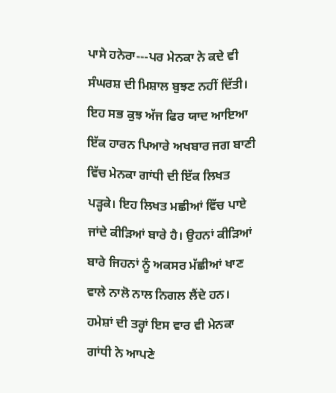ਪਾਸੇ ਹਨੇਰਾ---ਪਰ ਮੇਨਕਾ ਨੇ ਕਦੇ ਵੀ ਸੰਘਰਸ਼ ਦੀ ਮਿਸ਼ਾਲ ਬੁਝਣ ਨਹੀਂ ਦਿੱਤੀ। ਇਹ ਸਭ ਕੁਝ ਅੱਜ ਫਿਰ ਯਾਦ ਆਇਆ ਇੱਕ ਹਾਰਨ ਪਿਆਰੇ ਅਖਬਾਰ ਜਗ ਬਾਣੀ ਵਿੱਚ ਮੇਨਕਾ ਗਾਂਧੀ ਦੀ ਇੱਕ ਲਿਖਤ ਪੜ੍ਹਕੇ। ਇਹ ਲਿਖਤ ਮਛੀਆਂ ਵਿੱਚ ਪਾਏ ਜਾਂਦੇ ਕੀੜਿਆਂ ਬਾਰੇ ਹੈ। ਉਹਨਾਂ ਕੀੜਿਆਂ  ਬਾਰੇ ਜਿਹਨਾਂ ਨੂੰ ਅਕਸਰ ਮੱਛੀਆਂ ਖਾਣ ਵਾਲੇ ਨਾਲੋ ਨਾਲ ਨਿਗਲ ਲੈਂਦੇ ਹਨ।  ਹਮੇਸ਼ਾਂ ਦੀ ਤਰ੍ਹਾਂ ਇਸ ਵਾਰ ਵੀ ਮੇਨਕਾ ਗਾਂਧੀ ਨੇ ਆਪਣੇ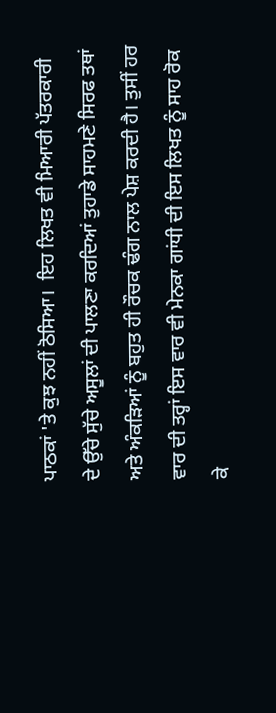ਪਾਠਕਾਂ 'ਤੇ ਕੁਝ ਨਹੀਂ ਠੋਸਿਆ।  ਇਹ ਲਿਖਤ ਵੀ ਮਿਆਰੀ ਪੱਤਰਕਾਰੀ ਦੇ ਉੱਚੇ ਸੁੱਚੇ ਅਸੂਲਾਂ ਦੀ ਪਾਲਣਾ ਕਰਦਿਆਂ ਤੁਹਾਡੇ ਸਾਹਮਣੇ ਸਿਰਫ ਤਥਾਂ ਅਤੇ ਅੰਕੜਿਆਂ ਨੂੰ ਬਹੁਤ ਹੀ ਰੌਚਕ ਢੰਗ ਨਾਲ ਪੇਸ਼ ਕਰਦੀ ਹੈ। ਤੁਸੀਂ ਹਰ ਵਾਰ ਦੀ ਤਰ੍ਹਾਂ ਇਸ ਵਾਰ ਵੀ ਮੇਨਕਾ ਗਾਂਧੀ ਦੀ ਇਸ ਲਿਖਤ ਨੂੰ ਸਾਹ ਰੋਕ ਕੇ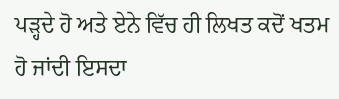ਪੜ੍ਹਦੇ ਹੋ ਅਤੇ ਏਨੇ ਵਿੱਚ ਹੀ ਲਿਖਤ ਕਦੋਂ ਖਤਮ ਹੋ ਜਾਂਦੀ ਇਸਦਾ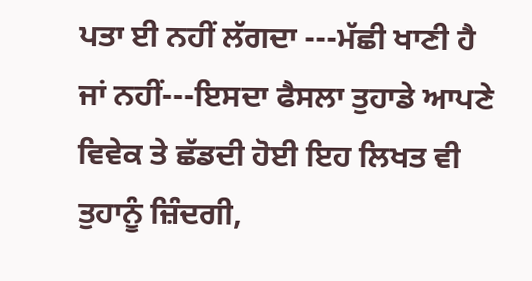ਪਤਾ ਈ ਨਹੀਂ ਲੱਗਦਾ ---ਮੱਛੀ ਖਾਣੀ ਹੈ ਜਾਂ ਨਹੀਂ---ਇਸਦਾ ਫੈਸਲਾ ਤੁਹਾਡੇ ਆਪਣੇ ਵਿਵੇਕ ਤੇ ਛੱਡਦੀ ਹੋਈ ਇਹ ਲਿਖਤ ਵੀ ਤੁਹਾਨੂੰ ਜ਼ਿੰਦਗੀ,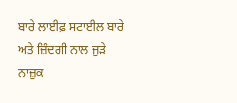ਬਾਰੇ ਲਾਈਫ਼ ਸਟਾਈਲ ਬਾਰੇ ਅਤੇ ਜ਼ਿੰਦਗੀ ਨਾਲ ਜੁੜੇ  ਨਾਜ਼ੁਕ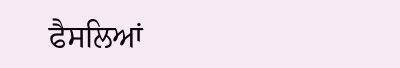ਫੈਸਲਿਆਂ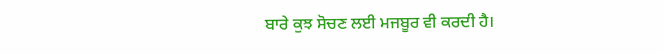ਬਾਰੇ ਕੁਝ ਸੋਚਣ ਲਈ ਮਜਬੂਰ ਵੀ ਕਰਦੀ ਹੈ।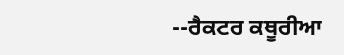--ਰੈਕਟਰ ਕਥੂਰੀਆ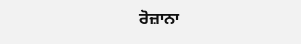ਰੋਜ਼ਾਨਾ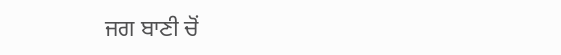ਜਗ ਬਾਣੀ ਚੋਂ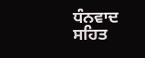ਧੰਨਵਾਦ ਸਹਿਤ